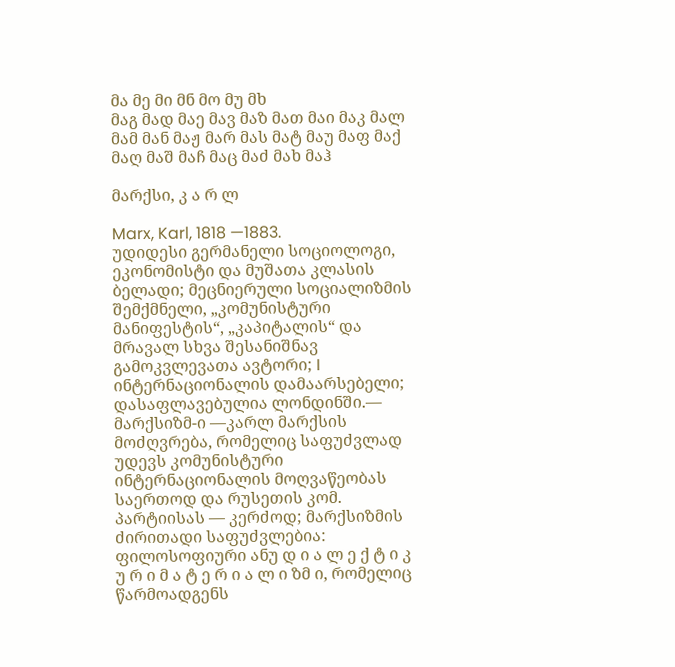მა მე მი მნ მო მუ მხ
მაგ მად მაე მავ მაზ მათ მაი მაკ მალ მამ მან მაჟ მარ მას მატ მაუ მაფ მაქ მაღ მაშ მაჩ მაც მაძ მახ მაჰ

მარქსი, კ ა რ ლ

Marx, Karl, 1818 —1883.
უდიდესი გერმანელი სოციოლოგი, ეკონომისტი და მუშათა კლასის ბელადი; მეცნიერული სოციალიზმის შემქმნელი, „კომუნისტური მანიფესტის“, „კაპიტალის“ და მრავალ სხვა შესანიშნავ გამოკვლევათა ავტორი; I ინტერნაციონალის დამაარსებელი; დასაფლავებულია ლონდინში.— მარქსიზმ-ი —კარლ მარქსის მოძღვრება, რომელიც საფუძვლად უდევს კომუნისტური ინტერნაციონალის მოღვაწეობას საერთოდ და რუსეთის კომ. პარტიისას — კერძოდ; მარქსიზმის ძირითადი საფუძვლებია: ფილოსოფიური ანუ დ ი ა ლ ე ქ ტ ი კ უ რ ი მ ა ტ ე რ ი ა ლ ი ზმ ი, რომელიც წარმოადგენს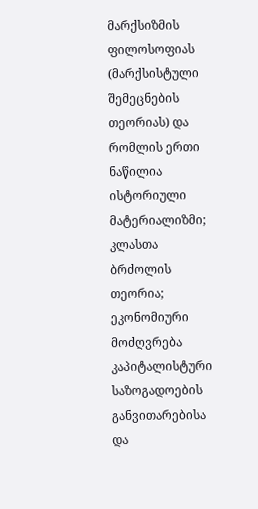მარქსიზმის ფილოსოფიას (მარქსისტული შემეცნების თეორიას) და რომლის ერთი ნაწილია ისტორიული მატერიალიზმი; კლასთა ბრძოლის თეორია; ეკონომიური მოძღვრება კაპიტალისტური საზოგადოების განვითარებისა და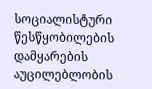სოციალისტური წესწყობილების დამყარების აუცილებლობის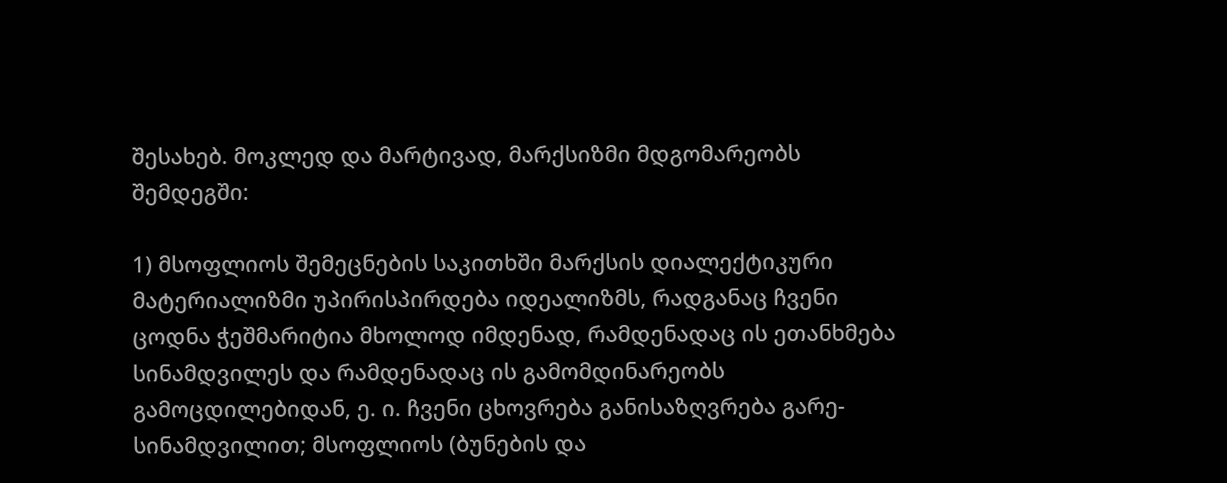შესახებ. მოკლედ და მარტივად, მარქსიზმი მდგომარეობს შემდეგში:

1) მსოფლიოს შემეცნების საკითხში მარქსის დიალექტიკური მატერიალიზმი უპირისპირდება იდეალიზმს, რადგანაც ჩვენი ცოდნა ჭეშმარიტია მხოლოდ იმდენად, რამდენადაც ის ეთანხმება სინამდვილეს და რამდენადაც ის გამომდინარეობს გამოცდილებიდან, ე. ი. ჩვენი ცხოვრება განისაზღვრება გარე-სინამდვილით; მსოფლიოს (ბუნების და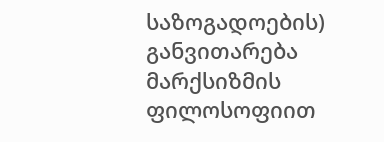საზოგადოების) განვითარება მარქსიზმის ფილოსოფიით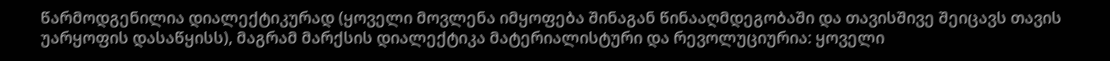წარმოდგენილია დიალექტიკურად (ყოველი მოვლენა იმყოფება შინაგან წინააღმდეგობაში და თავისშივე შეიცავს თავის უარყოფის დასაწყისს), მაგრამ მარქსის დიალექტიკა მატერიალისტური და რევოლუციურია: ყოველი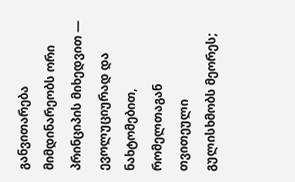განვითარება მიმდინარეობს ორი პრინციპის მიხედვით — ევოლუციურად და ნახტომებით, რომელთაგან თვითეული გულისხმობს მეორეს;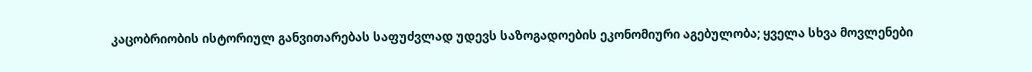კაცობრიობის ისტორიულ განვითარებას საფუძვლად უდევს საზოგადოების ეკონომიური აგებულობა; ყველა სხვა მოვლენები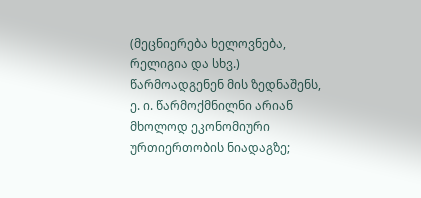(მეცნიერება ხელოვნება, რელიგია და სხვ.) წარმოადგენენ მის ზედნაშენს, ე. ი. წარმოქმნილნი არიან მხოლოდ ეკონომიური ურთიერთობის ნიადაგზე;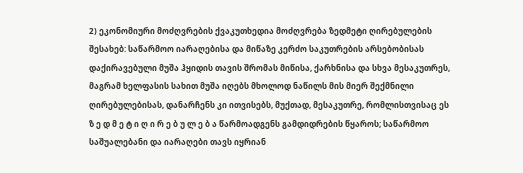2) ეკონომიური მოძღვრების ქვაკუთხედია მოძღვრება ზედმეტი ღირებულების შესახებ: საწარმოო იარაღებისა და მიწაზე კერძო საკუთრების არსებობისას დაქირავებული მუშა ჰყიდის თავის შრომას მიწისა, ქარხნისა და სხვა მესაკუთრეს, მაგრამ ხელფასის სახით მუშა იღებს მხოლოდ ნაწილს მის მიერ შექმნილი ღირებულებისას, დანარჩენს კი ითვისებს, მუქთად, მესაკუთრე, რომლისთვისაც ეს ზ ე დ მ ე ტ ი ღ ი რ ე ბ უ ლ ე ბ ა წარმოადგენს გამდიდრების წყაროს; საწარმოო საშუალებანი და იარაღები თავს იყრიან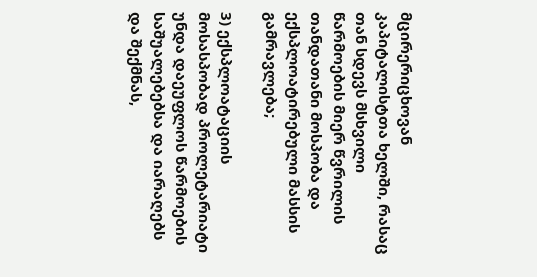მცირერიცხოვან კაპიტალისტთა ხელში, რასაც თან სდევს მსხვილი წარმოების მიერ წვრილის თანდათანი მოსპობა და ექსპლოატირებული მასსის გამრავლება;

3) ექსპლოატაციის მოსასპობად პროლეტარიატი უნდა დაეუფლოს წარმოების საშუალებებსა და იარაღებს და შექმნას,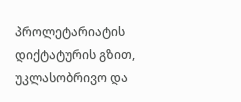პროლეტარიატის დიქტატურის გზით, უკლასობრივო და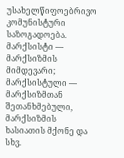უსახელწიფოებრივო კომუნისტური საზოგადოება. მარქსისტი — მარქსიზმის მიმდევარი; მარქსისტული — მარქსიზმთან შეთანხმებული, მარქსიზმის ხასიათის მქონე და სხვ.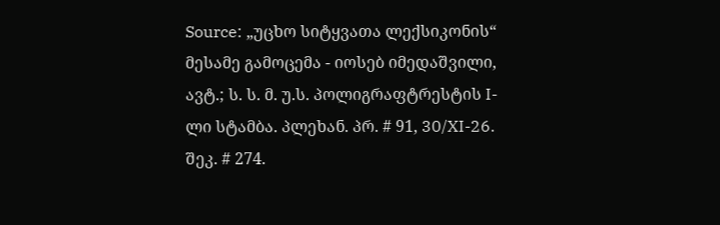Source: „უცხო სიტყვათა ლექსიკონის“ მესამე გამოცემა - იოსებ იმედაშვილი, ავტ.; ს. ს. მ. უ.ს. პოლიგრაფტრესტის I-ლი სტამბა. პლეხან. პრ. # 91, 30/XI-26. შეკ. # 274.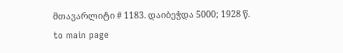მთავარლიტი # 1183. დაიბეჭდა 5000; 1928 წ.
to main page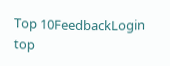Top 10FeedbackLogin top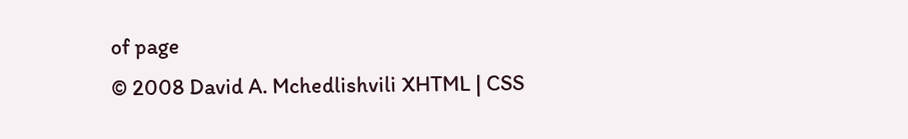of page
© 2008 David A. Mchedlishvili XHTML | CSS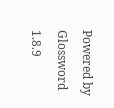Powered by Glossword 1.8.9